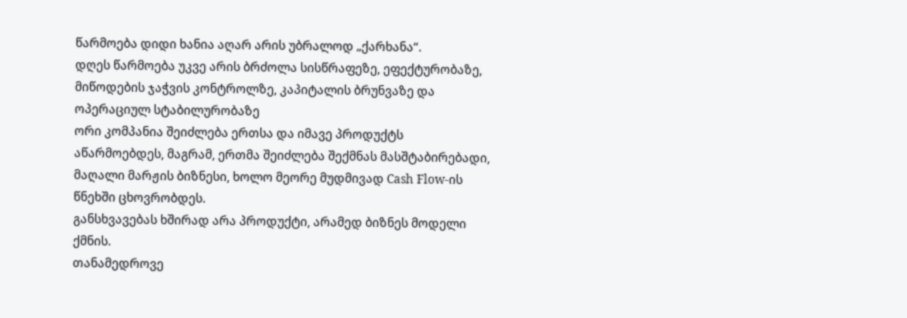წარმოება დიდი ხანია აღარ არის უბრალოდ „ქარხანა“.
დღეს წარმოება უკვე არის ბრძოლა სისწრაფეზე, ეფექტურობაზე, მიწოდების ჯაჭვის კონტროლზე, კაპიტალის ბრუნვაზე და ოპერაციულ სტაბილურობაზე
ორი კომპანია შეიძლება ერთსა და იმავე პროდუქტს აწარმოებდეს, მაგრამ, ერთმა შეიძლება შექმნას მასშტაბირებადი, მაღალი მარჟის ბიზნესი, ხოლო მეორე მუდმივად Cash Flow-ის წნეხში ცხოვრობდეს.
განსხვავებას ხშირად არა პროდუქტი, არამედ ბიზნეს მოდელი ქმნის.
თანამედროვე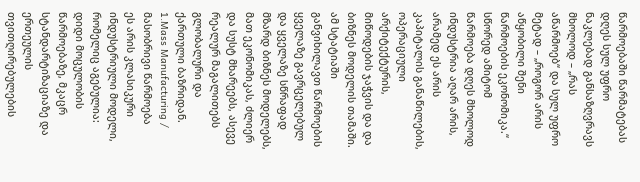წარმოებაში წარმატებას დღეს სულ უფრო ნაკლებად განსაზღვრავს მხოლოდ – „რას აწარმოებ“ და სულ უფრო მეტად – „როგორ არის აწყობილი შენი წარმოების ეკონომიკა.“
სწორედ ამიტომ წარმოება დღეს მხოლოდ ინდუსტრია აღარ არის, არამედ ეს არის კაპიტალის განაწილების, ოპერაციული არქიტექტურის, მიწოდების ჯაჭვის და და ბიზნეს მოდელის თამაში.
ამ სტატიაში განვიხილავთ წარმოების ყველაზე გავრცელებულ და ყველაზე სწრაფად მზარდ ბიზნეს მოდელებს, მათ ეკონომიკას, ძლიერ და სუსტ მხარეებს, ასევე რეალურ მაგალითებს გლობალური და ქართული ბაზრიდან.
1.Mass Manufacturing / მასობრივი წარმოება
ეს არის კლასიკური ინდუსტრიული მოდელი, რომელიც აგებულია: დიდი მოცულობის წარმოებაზე, მკაცრ სტანდარტიზაციაზე და ერთეულის თვითღირებულების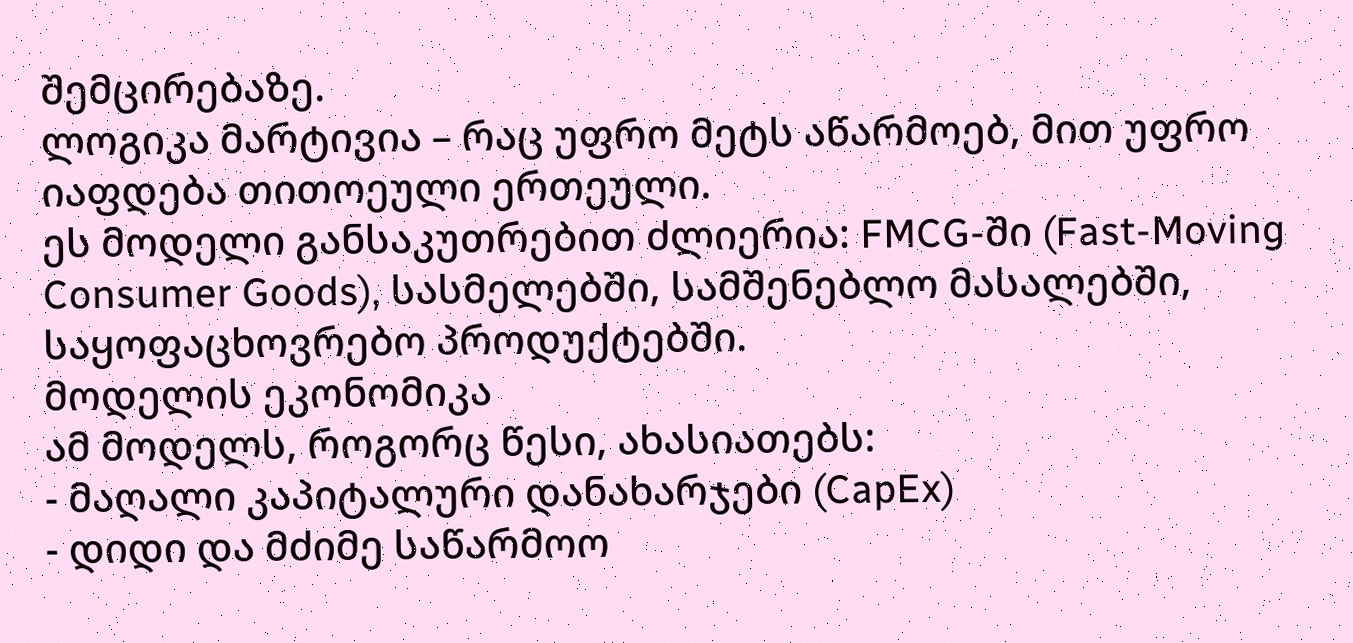შემცირებაზე.
ლოგიკა მარტივია – რაც უფრო მეტს აწარმოებ, მით უფრო იაფდება თითოეული ერთეული.
ეს მოდელი განსაკუთრებით ძლიერია: FMCG-ში (Fast-Moving Consumer Goods), სასმელებში, სამშენებლო მასალებში, საყოფაცხოვრებო პროდუქტებში.
მოდელის ეკონომიკა
ამ მოდელს, როგორც წესი, ახასიათებს:
- მაღალი კაპიტალური დანახარჯები (CapEx)
- დიდი და მძიმე საწარმოო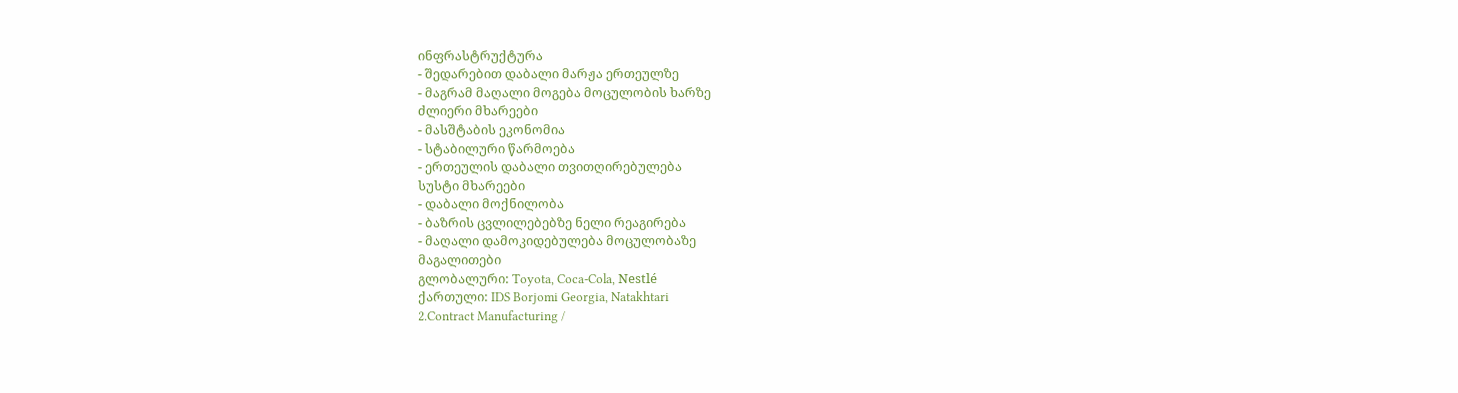ინფრასტრუქტურა
- შედარებით დაბალი მარჟა ერთეულზე
- მაგრამ მაღალი მოგება მოცულობის ხარზე
ძლიერი მხარეები
- მასშტაბის ეკონომია
- სტაბილური წარმოება
- ერთეულის დაბალი თვითღირებულება
სუსტი მხარეები
- დაბალი მოქნილობა
- ბაზრის ცვლილებებზე ნელი რეაგირება
- მაღალი დამოკიდებულება მოცულობაზე
მაგალითები
გლობალური: Toyota, Coca-Cola, Nestlé
ქართული: IDS Borjomi Georgia, Natakhtari
2.Contract Manufacturing /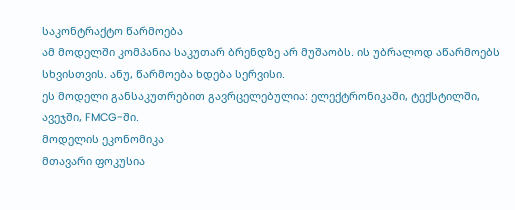საკონტრაქტო წარმოება
ამ მოდელში კომპანია საკუთარ ბრენდზე არ მუშაობს. ის უბრალოდ აწარმოებს სხვისთვის. ანუ, წარმოება ხდება სერვისი.
ეს მოდელი განსაკუთრებით გავრცელებულია: ელექტრონიკაში, ტექსტილში, ავეჯში, FMCG-ში.
მოდელის ეკონომიკა
მთავარი ფოკუსია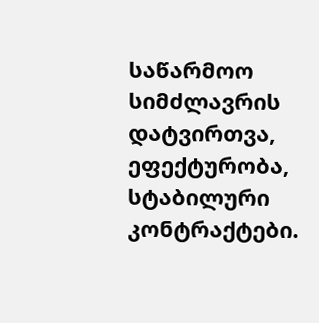საწარმოო სიმძლავრის დატვირთვა, ეფექტურობა, სტაბილური კონტრაქტები.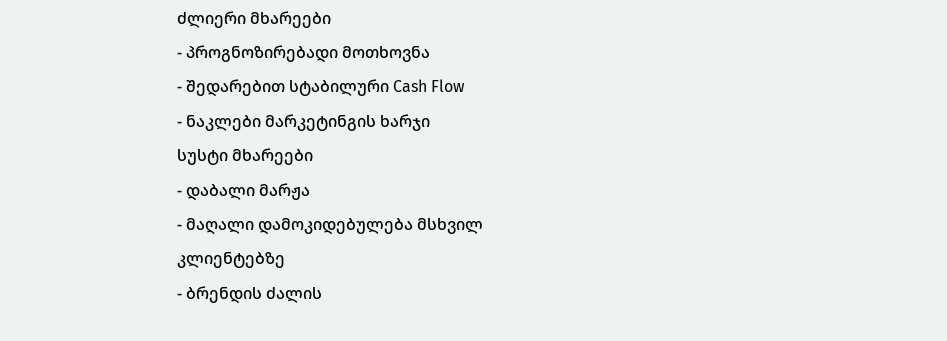ძლიერი მხარეები
- პროგნოზირებადი მოთხოვნა
- შედარებით სტაბილური Cash Flow
- ნაკლები მარკეტინგის ხარჯი
სუსტი მხარეები
- დაბალი მარჟა
- მაღალი დამოკიდებულება მსხვილ კლიენტებზე
- ბრენდის ძალის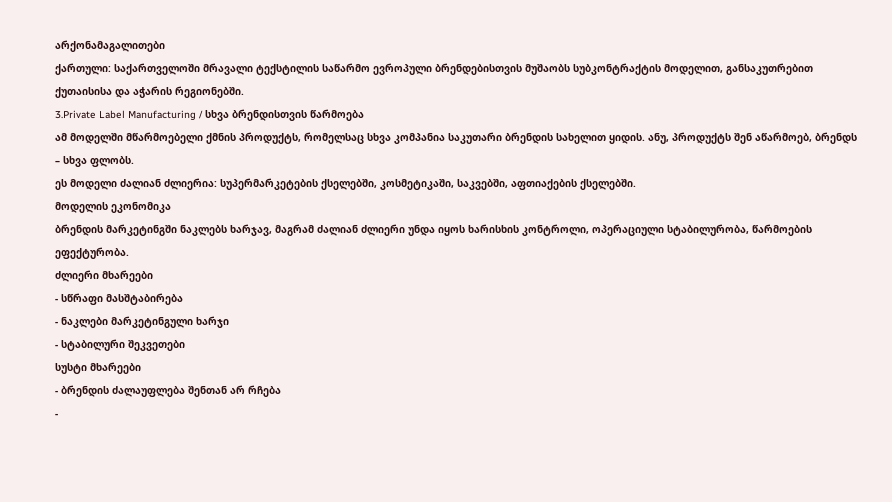არქონამაგალითები
ქართული: საქართველოში მრავალი ტექსტილის საწარმო ევროპული ბრენდებისთვის მუშაობს სუბკონტრაქტის მოდელით, განსაკუთრებით ქუთაისისა და აჭარის რეგიონებში.
3.Private Label Manufacturing / სხვა ბრენდისთვის წარმოება
ამ მოდელში მწარმოებელი ქმნის პროდუქტს, რომელსაც სხვა კომპანია საკუთარი ბრენდის სახელით ყიდის. ანუ, პროდუქტს შენ აწარმოებ, ბრენდს – სხვა ფლობს.
ეს მოდელი ძალიან ძლიერია: სუპერმარკეტების ქსელებში, კოსმეტიკაში, საკვებში, აფთიაქების ქსელებში.
მოდელის ეკონომიკა
ბრენდის მარკეტინგში ნაკლებს ხარჯავ, მაგრამ ძალიან ძლიერი უნდა იყოს ხარისხის კონტროლი, ოპერაციული სტაბილურობა, წარმოების ეფექტურობა.
ძლიერი მხარეები
- სწრაფი მასშტაბირება
- ნაკლები მარკეტინგული ხარჯი
- სტაბილური შეკვეთები
სუსტი მხარეები
- ბრენდის ძალაუფლება შენთან არ რჩება
-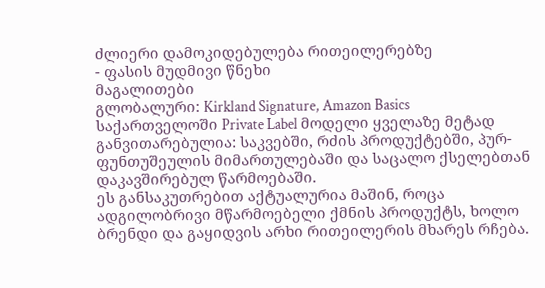ძლიერი დამოკიდებულება რითეილერებზე
- ფასის მუდმივი წნეხი
მაგალითები
გლობალური: Kirkland Signature, Amazon Basics
საქართველოში Private Label მოდელი ყველაზე მეტად განვითარებულია: საკვებში, რძის პროდუქტებში, პურ-ფუნთუშეულის მიმართულებაში და საცალო ქსელებთან დაკავშირებულ წარმოებაში.
ეს განსაკუთრებით აქტუალურია მაშინ, როცა ადგილობრივი მწარმოებელი ქმნის პროდუქტს, ხოლო ბრენდი და გაყიდვის არხი რითეილერის მხარეს რჩება.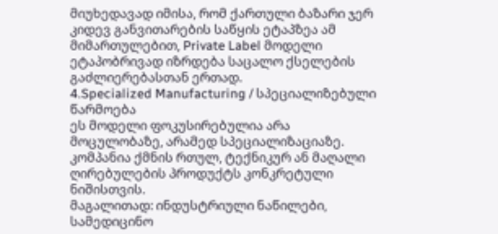მიუხედავად იმისა, რომ ქართული ბაზარი ჯერ კიდევ განვითარების საწყის ეტაპზეა ამ მიმართულებით, Private Label მოდელი ეტაპობრივად იზრდება საცალო ქსელების გაძლიერებასთან ერთად.
4.Specialized Manufacturing / სპეციალიზებული წარმოება
ეს მოდელი ფოკუსირებულია არა მოცულობაზე, არამედ სპეციალიზაციაზე. კომპანია ქმნის რთულ, ტექნიკურ ან მაღალი ღირებულების პროდუქტს კონკრეტული ნიშისთვის.
მაგალითად: ინდუსტრიული ნაწილები, სამედიცინო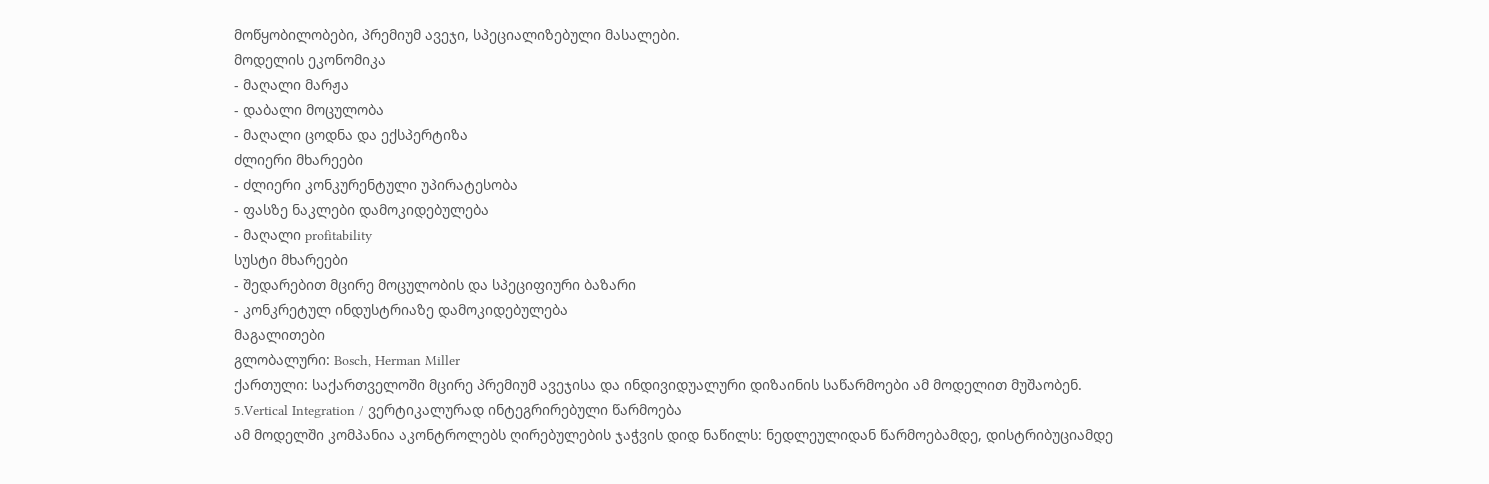მოწყობილობები, პრემიუმ ავეჯი, სპეციალიზებული მასალები.
მოდელის ეკონომიკა
- მაღალი მარჟა
- დაბალი მოცულობა
- მაღალი ცოდნა და ექსპერტიზა
ძლიერი მხარეები
- ძლიერი კონკურენტული უპირატესობა
- ფასზე ნაკლები დამოკიდებულება
- მაღალი profitability
სუსტი მხარეები
- შედარებით მცირე მოცულობის და სპეციფიური ბაზარი
- კონკრეტულ ინდუსტრიაზე დამოკიდებულება
მაგალითები
გლობალური: Bosch, Herman Miller
ქართული: საქართველოში მცირე პრემიუმ ავეჯისა და ინდივიდუალური დიზაინის საწარმოები ამ მოდელით მუშაობენ.
5.Vertical Integration / ვერტიკალურად ინტეგრირებული წარმოება
ამ მოდელში კომპანია აკონტროლებს ღირებულების ჯაჭვის დიდ ნაწილს: ნედლეულიდან წარმოებამდე, დისტრიბუციამდე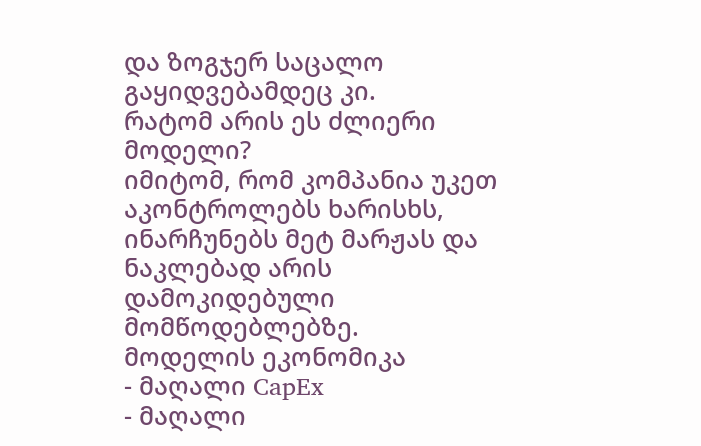და ზოგჯერ საცალო გაყიდვებამდეც კი.
რატომ არის ეს ძლიერი მოდელი?
იმიტომ, რომ კომპანია უკეთ აკონტროლებს ხარისხს, ინარჩუნებს მეტ მარჟას და ნაკლებად არის დამოკიდებული მომწოდებლებზე.
მოდელის ეკონომიკა
- მაღალი CapEx
- მაღალი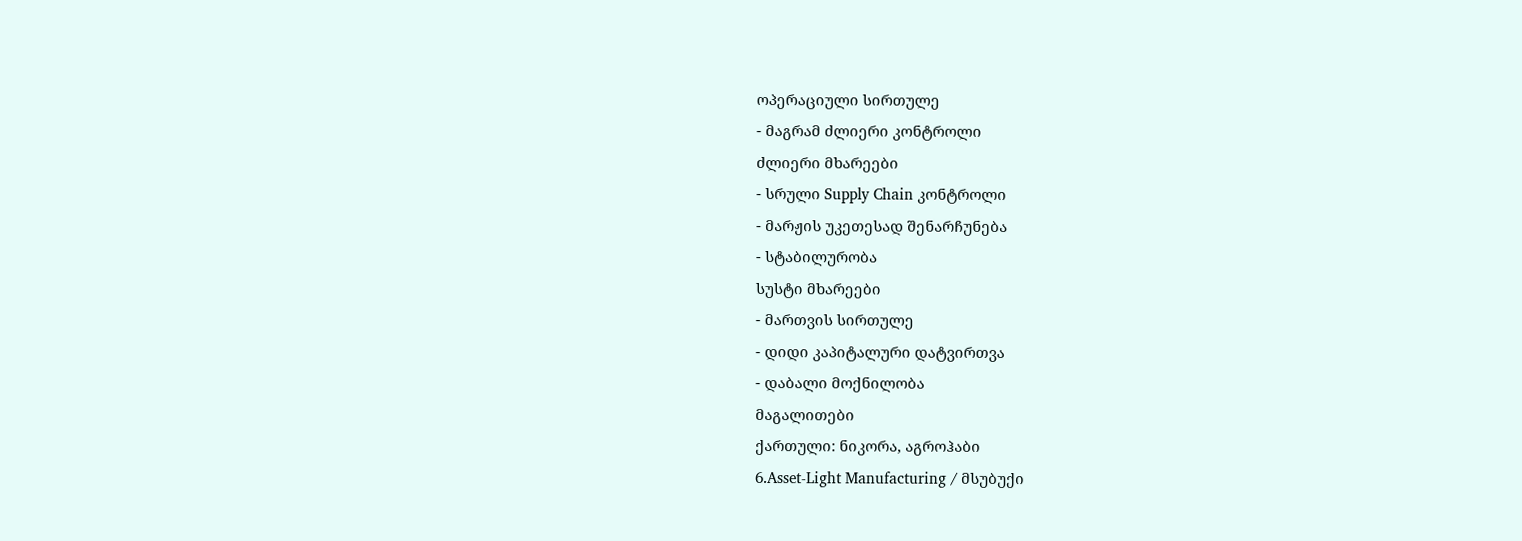ოპერაციული სირთულე
- მაგრამ ძლიერი კონტროლი
ძლიერი მხარეები
- სრული Supply Chain კონტროლი
- მარჟის უკეთესად შენარჩუნება
- სტაბილურობა
სუსტი მხარეები
- მართვის სირთულე
- დიდი კაპიტალური დატვირთვა
- დაბალი მოქნილობა
მაგალითები
ქართული: ნიკორა, აგროჰაბი
6.Asset-Light Manufacturing / მსუბუქი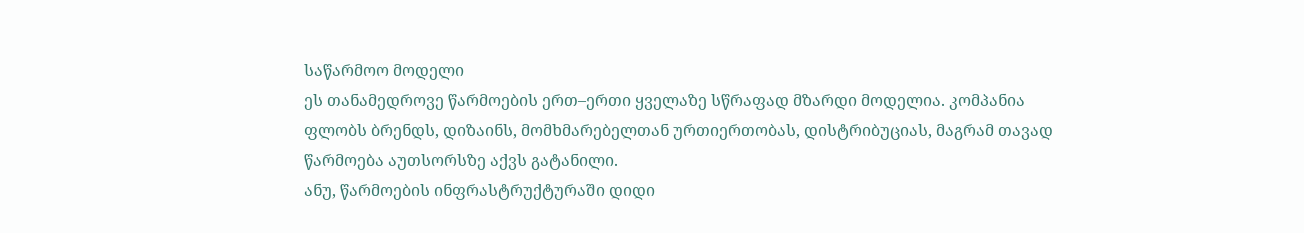საწარმოო მოდელი
ეს თანამედროვე წარმოების ერთ–ერთი ყველაზე სწრაფად მზარდი მოდელია. კომპანია ფლობს ბრენდს, დიზაინს, მომხმარებელთან ურთიერთობას, დისტრიბუციას, მაგრამ თავად წარმოება აუთსორსზე აქვს გატანილი.
ანუ, წარმოების ინფრასტრუქტურაში დიდი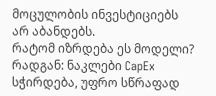მოცულობის ინვესტიციებს არ აბანდებს.
რატომ იზრდება ეს მოდელი?
რადგან: ნაკლები CapEx სჭირდება, უფრო სწრაფად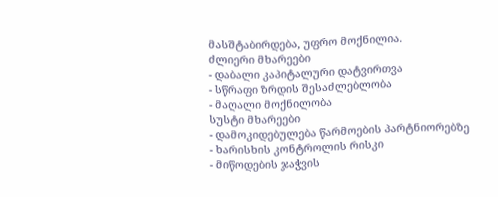მასშტაბირდება, უფრო მოქნილია.
ძლიერი მხარეები
- დაბალი კაპიტალური დატვირთვა
- სწრაფი ზრდის შესაძლებლობა
- მაღალი მოქნილობა
სუსტი მხარეები
- დამოკიდებულება წარმოების პარტნიორებზე
- ხარისხის კონტროლის რისკი
- მიწოდების ჯაჭვის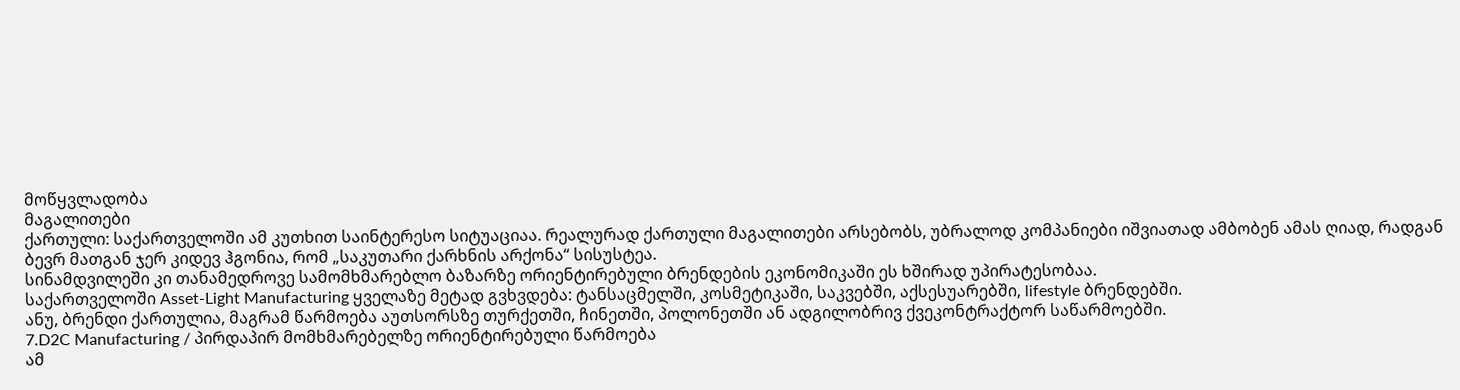მოწყვლადობა
მაგალითები
ქართული: საქართველოში ამ კუთხით საინტერესო სიტუაციაა. რეალურად ქართული მაგალითები არსებობს, უბრალოდ კომპანიები იშვიათად ამბობენ ამას ღიად, რადგან ბევრ მათგან ჯერ კიდევ ჰგონია, რომ „საკუთარი ქარხნის არქონა“ სისუსტეა.
სინამდვილეში კი თანამედროვე სამომხმარებლო ბაზარზე ორიენტირებული ბრენდების ეკონომიკაში ეს ხშირად უპირატესობაა.
საქართველოში Asset-Light Manufacturing ყველაზე მეტად გვხვდება: ტანსაცმელში, კოსმეტიკაში, საკვებში, აქსესუარებში, lifestyle ბრენდებში.
ანუ, ბრენდი ქართულია, მაგრამ წარმოება აუთსორსზე თურქეთში, ჩინეთში, პოლონეთში ან ადგილობრივ ქვეკონტრაქტორ საწარმოებში.
7.D2C Manufacturing / პირდაპირ მომხმარებელზე ორიენტირებული წარმოება
ამ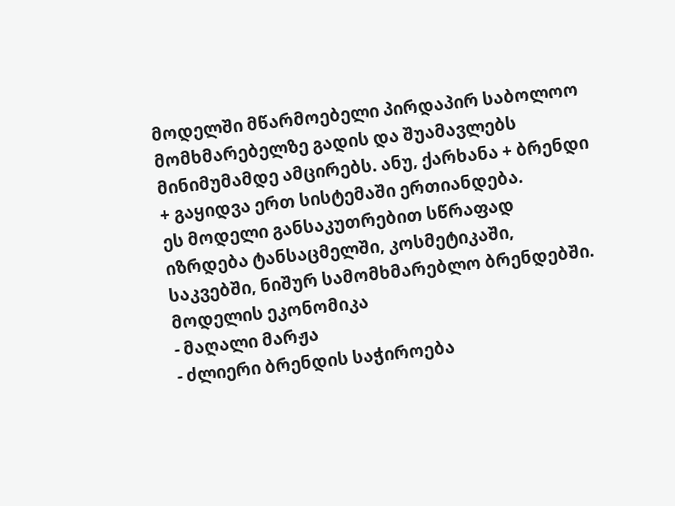მოდელში მწარმოებელი პირდაპირ საბოლოო მომხმარებელზე გადის და შუამავლებს მინიმუმამდე ამცირებს. ანუ, ქარხანა + ბრენდი + გაყიდვა ერთ სისტემაში ერთიანდება.
ეს მოდელი განსაკუთრებით სწრაფად იზრდება ტანსაცმელში, კოსმეტიკაში, საკვებში, ნიშურ სამომხმარებლო ბრენდებში.
მოდელის ეკონომიკა
- მაღალი მარჟა
- ძლიერი ბრენდის საჭიროება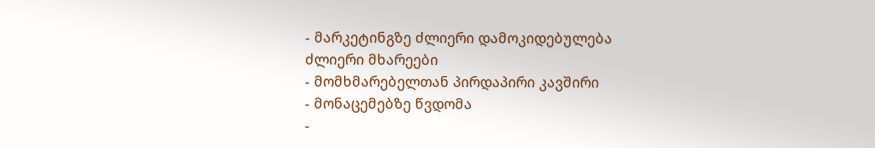- მარკეტინგზე ძლიერი დამოკიდებულება
ძლიერი მხარეები
- მომხმარებელთან პირდაპირი კავშირი
- მონაცემებზე წვდომა
-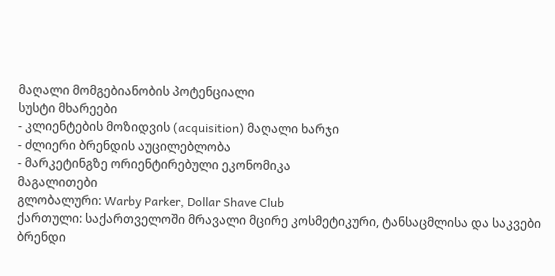მაღალი მომგებიანობის პოტენციალი
სუსტი მხარეები
- კლიენტების მოზიდვის (acquisition) მაღალი ხარჯი
- ძლიერი ბრენდის აუცილებლობა
- მარკეტინგზე ორიენტირებული ეკონომიკა
მაგალითები
გლობალური: Warby Parker, Dollar Shave Club
ქართული: საქართველოში მრავალი მცირე კოსმეტიკური, ტანსაცმლისა და საკვები ბრენდი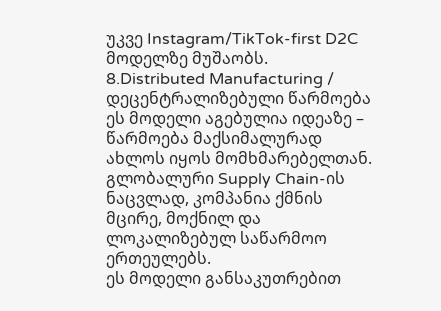უკვე Instagram/TikTok-first D2C მოდელზე მუშაობს.
8.Distributed Manufacturing / დეცენტრალიზებული წარმოება
ეს მოდელი აგებულია იდეაზე – წარმოება მაქსიმალურად ახლოს იყოს მომხმარებელთან. გლობალური Supply Chain-ის ნაცვლად, კომპანია ქმნის მცირე, მოქნილ და ლოკალიზებულ საწარმოო ერთეულებს.
ეს მოდელი განსაკუთრებით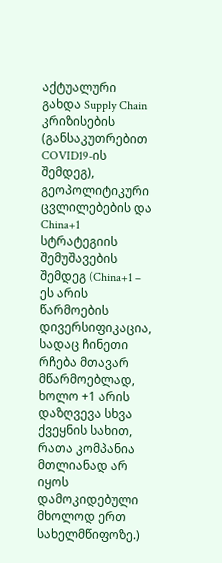აქტუალური გახდა Supply Chain კრიზისების (განსაკუთრებით COVID19-ის შემდეგ), გეოპოლიტიკური ცვლილებების და China+1 სტრატეგიის შემუშავების შემდეგ (China+1 – ეს არის წარმოების დივერსიფიკაცია, სადაც ჩინეთი რჩება მთავარ მწარმოებლად, ხოლო +1 არის დაზღვევა სხვა ქვეყნის სახით, რათა კომპანია მთლიანად არ იყოს დამოკიდებული მხოლოდ ერთ სახელმწიფოზე.)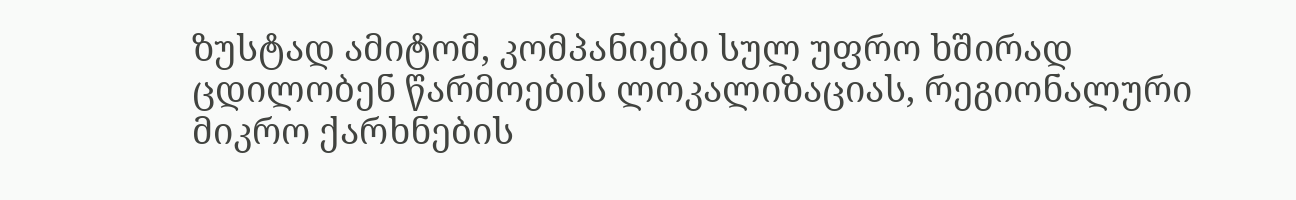ზუსტად ამიტომ, კომპანიები სულ უფრო ხშირად ცდილობენ წარმოების ლოკალიზაციას, რეგიონალური მიკრო ქარხნების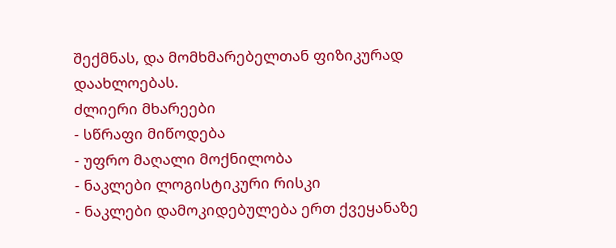შექმნას, და მომხმარებელთან ფიზიკურად დაახლოებას.
ძლიერი მხარეები
- სწრაფი მიწოდება
- უფრო მაღალი მოქნილობა
- ნაკლები ლოგისტიკური რისკი
- ნაკლები დამოკიდებულება ერთ ქვეყანაზე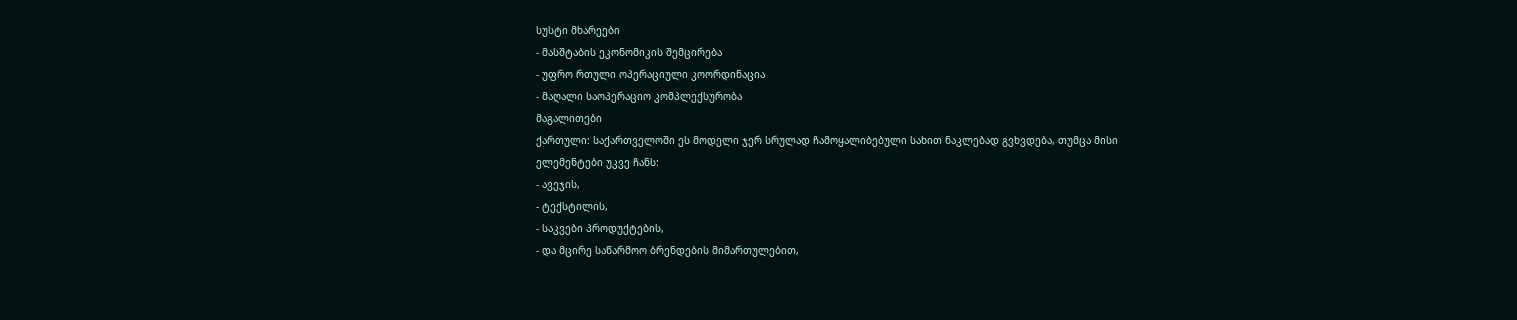სუსტი მხარეები
- მასშტაბის ეკონომიკის შემცირება
- უფრო რთული ოპერაციული კოორდინაცია
- მაღალი საოპერაციო კომპლექსურობა
მაგალითები
ქართული: საქართველოში ეს მოდელი ჯერ სრულად ჩამოყალიბებული სახით ნაკლებად გვხვდება, თუმცა მისი ელემენტები უკვე ჩანს:
- ავეჯის,
- ტექსტილის,
- საკვები პროდუქტების,
- და მცირე საწარმოო ბრენდების მიმართულებით,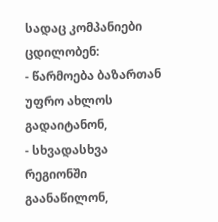სადაც კომპანიები ცდილობენ:
- წარმოება ბაზართან უფრო ახლოს გადაიტანონ,
- სხვადასხვა რეგიონში გაანაწილონ,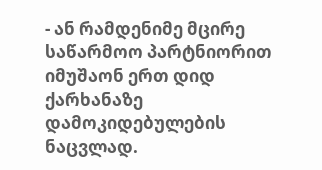- ან რამდენიმე მცირე საწარმოო პარტნიორით იმუშაონ ერთ დიდ ქარხანაზე დამოკიდებულების ნაცვლად.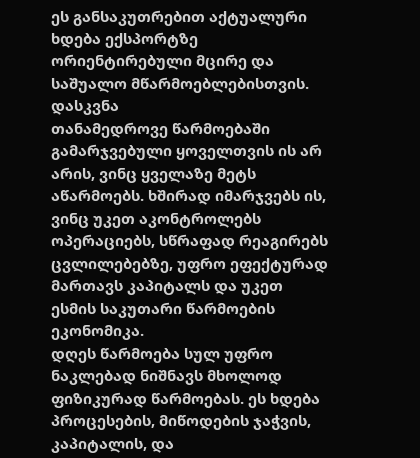ეს განსაკუთრებით აქტუალური ხდება ექსპორტზე ორიენტირებული მცირე და საშუალო მწარმოებლებისთვის.
დასკვნა
თანამედროვე წარმოებაში გამარჯვებული ყოველთვის ის არ არის, ვინც ყველაზე მეტს აწარმოებს. ხშირად იმარჯვებს ის, ვინც უკეთ აკონტროლებს ოპერაციებს, სწრაფად რეაგირებს ცვლილებებზე, უფრო ეფექტურად მართავს კაპიტალს და უკეთ ესმის საკუთარი წარმოების ეკონომიკა.
დღეს წარმოება სულ უფრო ნაკლებად ნიშნავს მხოლოდ ფიზიკურად წარმოებას. ეს ხდება პროცესების, მიწოდების ჯაჭვის, კაპიტალის, და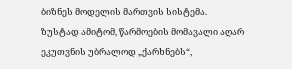ბიზნეს მოდელის მართვის სისტემა.
ზუსტად ამიტომ, წარმოების მომავალი აღარ ეკუთვნის უბრალოდ „ქარხნებს“,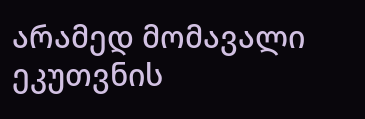არამედ მომავალი ეკუთვნის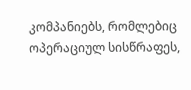კომპანიებს, რომლებიც ოპერაციულ სისწრაფეს,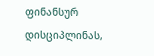ფინანსურ დისციპლინას,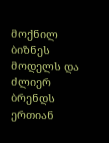მოქნილ ბიზნეს მოდელს და ძლიერ ბრენდს ერთიან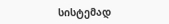სისტემად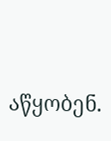აწყობენ.